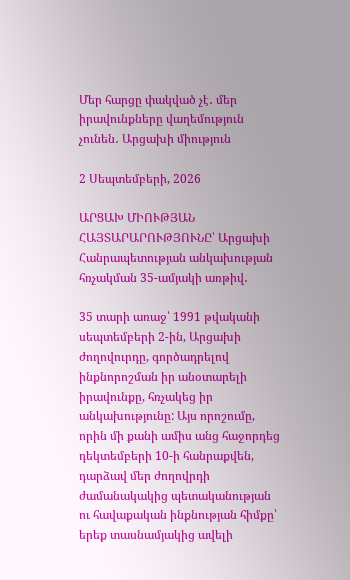Մեր հարցը փակված չէ․ մեր իրավունքները վաղեմություն չունեն․ Արցախի միություն

2 Սեպտեմբերի, 2026

ԱՐՑԱԽ ՄԻՈՒԹՅԱՆ ՀԱՅՏԱՐԱՐՈՒԹՅՈՒՆԸ՝ Արցախի Հանրապետության անկախության հռչակման 35-ամյակի առթիվ․

35 տարի առաջ՝ 1991 թվականի սեպտեմբերի 2-ին, Արցախի ժողովուրդը, գործադրելով ինքնորոշման իր անօտարելի իրավունքը, հռչակեց իր անկախությունը: Այս որոշումը, որին մի քանի ամիս անց հաջորդեց դեկտեմբերի 10-ի հանրաքվեն, դարձավ մեր ժողովրդի ժամանակակից պետականության ու հավաքական ինքնության հիմքը՝ երեք տասնամյակից ավելի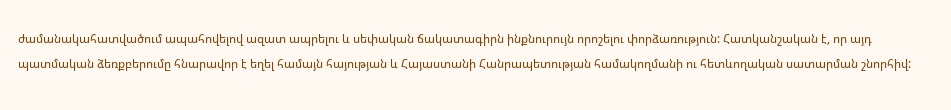ժամանակահատվածում ապահովելով ազատ ապրելու և սեփական ճակատագիրն ինքնուրույն որոշելու փորձառություն: Հատկանշական է, որ այդ պատմական ձեռքբերումը հնարավոր է եղել համայն հայության և Հայաստանի Հանրապետության համակողմանի ու հետևողական սատարման շնորհիվ: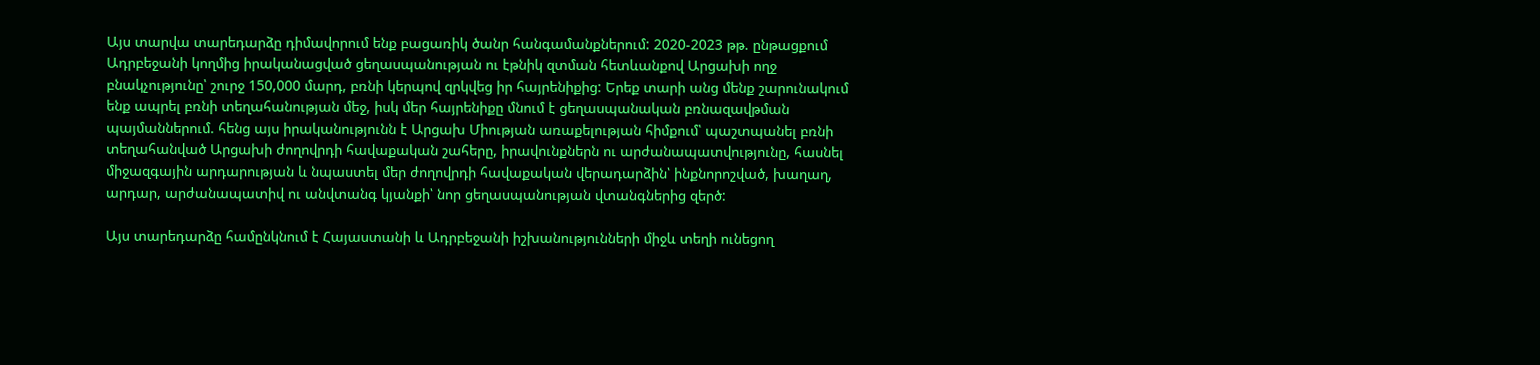Այս տարվա տարեդարձը դիմավորում ենք բացառիկ ծանր հանգամանքներում: 2020-2023 թթ. ընթացքում Ադրբեջանի կողմից իրականացված ցեղասպանության ու էթնիկ զտման հետևանքով Արցախի ողջ բնակչությունը՝ շուրջ 150,000 մարդ, բռնի կերպով զրկվեց իր հայրենիքից: Երեք տարի անց մենք շարունակում ենք ապրել բռնի տեղահանության մեջ, իսկ մեր հայրենիքը մնում է ցեղասպանական բռնազավթման պայմաններում. հենց այս իրականությունն է Արցախ Միության առաքելության հիմքում՝ պաշտպանել բռնի տեղահանված Արցախի ժողովրդի հավաքական շահերը, իրավունքներն ու արժանապատվությունը, հասնել միջազգային արդարության և նպաստել մեր ժողովրդի հավաքական վերադարձին՝ ինքնորոշված, խաղաղ, արդար, արժանապատիվ ու անվտանգ կյանքի՝ նոր ցեղասպանության վտանգներից զերծ:

Այս տարեդարձը համընկնում է Հայաստանի և Ադրբեջանի իշխանությունների միջև տեղի ունեցող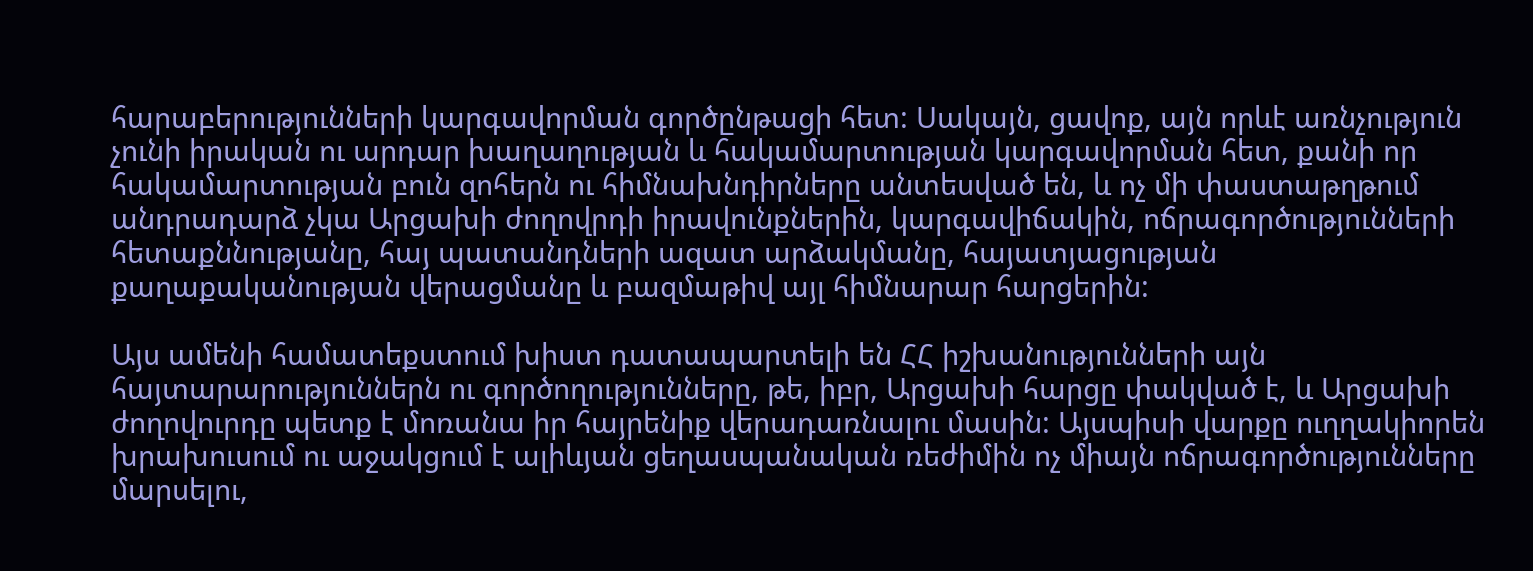հարաբերությունների կարգավորման գործընթացի հետ: Սակայն, ցավոք, այն որևէ առնչություն չունի իրական ու արդար խաղաղության և հակամարտության կարգավորման հետ, քանի որ հակամարտության բուն զոհերն ու հիմնախնդիրները անտեսված են, և ոչ մի փաստաթղթում անդրադարձ չկա Արցախի ժողովրդի իրավունքներին, կարգավիճակին, ոճրագործությունների հետաքննությանը, հայ պատանդների ազատ արձակմանը, հայատյացության քաղաքականության վերացմանը և բազմաթիվ այլ հիմնարար հարցերին:

Այս ամենի համատեքստում խիստ դատապարտելի են ՀՀ իշխանությունների այն հայտարարություններն ու գործողությունները, թե, իբր, Արցախի հարցը փակված է, և Արցախի ժողովուրդը պետք է մոռանա իր հայրենիք վերադառնալու մասին: Այսպիսի վարքը ուղղակիորեն խրախուսում ու աջակցում է ալիևյան ցեղասպանական ռեժիմին ոչ միայն ոճրագործությունները մարսելու,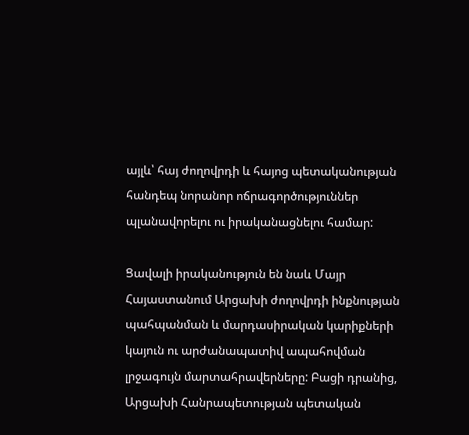այլև՝ հայ ժողովրդի և հայոց պետականության հանդեպ նորանոր ոճրագործություններ պլանավորելու ու իրականացնելու համար:

Ցավալի իրականություն են նաև Մայր Հայաստանում Արցախի ժողովրդի ինքնության պահպանման և մարդասիրական կարիքների կայուն ու արժանապատիվ ապահովման լրջագույն մարտահրավերները: Բացի դրանից, Արցախի Հանրապետության պետական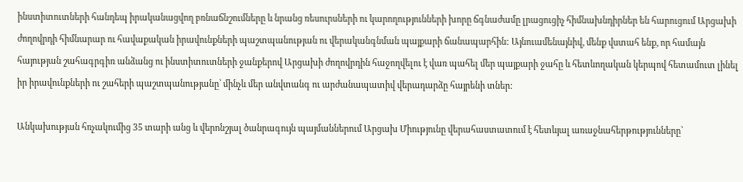ինստիտուտների հանդեպ իրականացվող բռնաճնշումները և նրանց ռեսուրսների ու կարողությունների խորը ճգնաժամը լրացուցիչ հիմնախնդիրներ են հարուցում Արցախի ժողովրդի հիմնարար ու հավաքական իրավունքների պաշտպանության ու վերականգնման պայքարի ճանապարհին: Այնուամենայնիվ, մենք վստահ ենք, որ համայն հայության շահագրգիռ անձանց ու ինստիտուտների ջանքերով Արցախի ժողովրդին հաջողվելու է վառ պահել մեր պայքարի ջահը և հետևողական կերպով հետամուտ լինել իր իրավունքների ու շահերի պաշտպանությանը՝ մինչև մեր անվտանգ ու արժանապատիվ վերադարձը հայրենի տներ:

Անկախության հռչակումից 35 տարի անց և վերոնշյալ ծանրագույն պայմաններում Արցախ Միությունը վերահաստատում է հետևյալ առաջնահերթությունները՝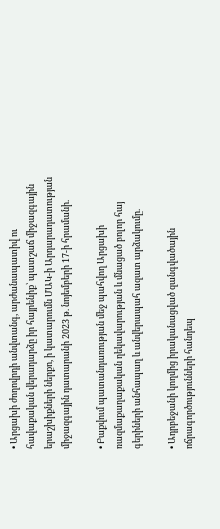• Արցախի ժողովրդի անվտանգ, արժանապատիվ ու հավաքական վերադարձը իր հայրենիք՝ պատշաճ միջազգային երաշխիքների ներքո, ի կատարումն ՄԱԿ-ի Արդարադատության միջազգային դատարանի 2023 թ. նոյեմբերի 17-ի հրամանի.

• Բաքվում պատանդառության մեջ պահվող Արցախի ռազմաքաղաքական ղեկավարության և մնացած բոլոր հայ գերիների անհապաղ և անվերապահ ազատ արձակումը.

• Ադրբեջանի կողմից իրականացված զանգվածային ոճրագործությունների հանդեպ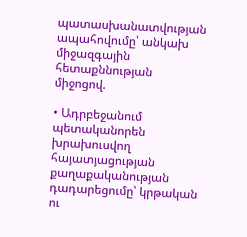պատասխանատվության ապահովումը՝ անկախ միջազգային հետաքննության միջոցով.

• Ադրբեջանում պետականորեն խրախուսվող հայատյացության քաղաքականության դադարեցումը՝ կրթական ու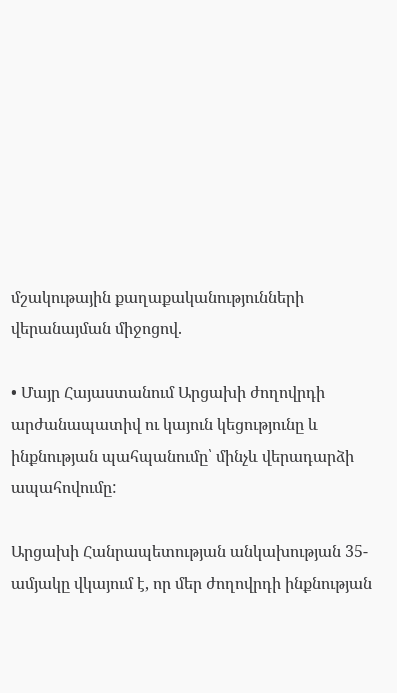մշակութային քաղաքականությունների վերանայման միջոցով.

• Մայր Հայաստանում Արցախի ժողովրդի արժանապատիվ ու կայուն կեցությունը և ինքնության պահպանումը՝ մինչև վերադարձի ապահովումը:

Արցախի Հանրապետության անկախության 35-ամյակը վկայում է, որ մեր ժողովրդի ինքնության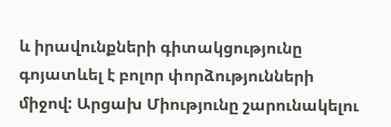և իրավունքների գիտակցությունը գոյատևել է բոլոր փորձությունների միջով: Արցախ Միությունը շարունակելու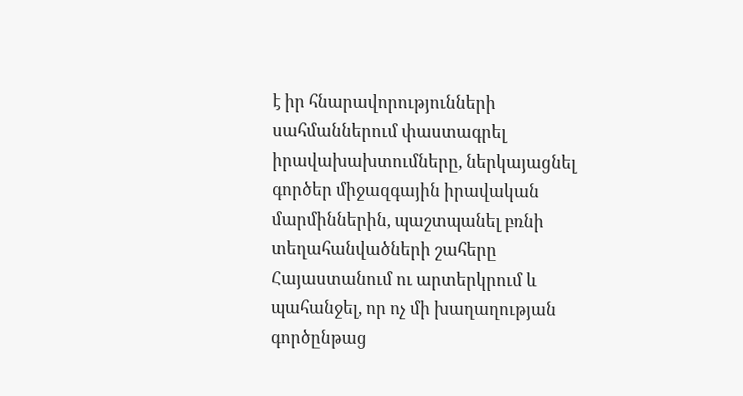է իր հնարավորությունների սահմաններում փաստագրել իրավախախտումները, ներկայացնել գործեր միջազգային իրավական մարմիններին, պաշտպանել բռնի տեղահանվածների շահերը Հայաստանում ու արտերկրում և պահանջել, որ ոչ մի խաղաղության գործընթաց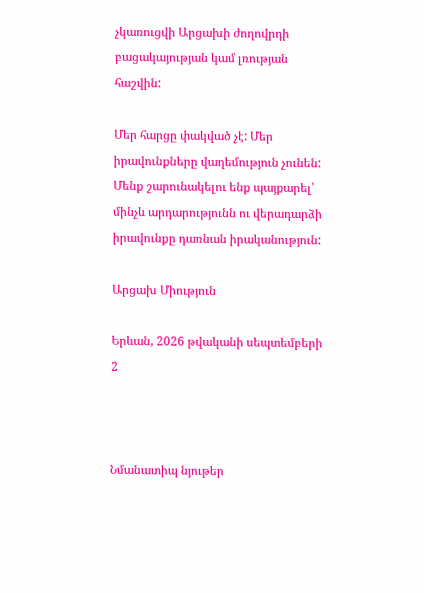չկառուցվի Արցախի ժողովրդի բացակայության կամ լռության հաշվին:

Մեր հարցը փակված չէ: Մեր իրավունքները վաղեմություն չունեն: Մենք շարունակելու ենք պայքարել՝ մինչև արդարությունն ու վերադարձի իրավունքը դառնան իրականություն:

Արցախ Միություն

Երևան, 2026 թվականի սեպտեմբերի 2



Նմանատիպ նյութեր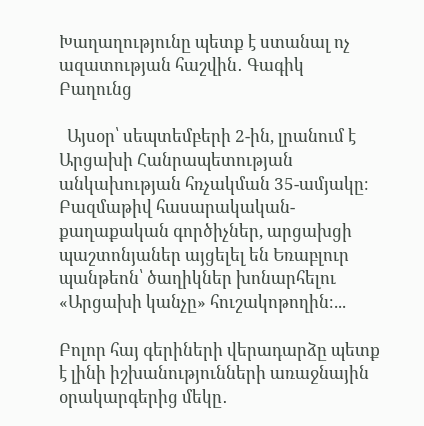Խաղաղությունը պետք է ստանալ ոչ ազատության հաշվին․ Գագիկ Բաղունց

  Այսօր՝ սեպտեմբերի 2-ին, լրանում է Արցախի Հանրապետության անկախության հռչակման 35-ամյակը։ Բազմաթիվ հասարակական-քաղաքական գործիչներ, արցախցի պաշտոնյաներ այցելել են Եռաբլուր պանթեոն՝ ծաղիկներ խոնարհելու «Արցախի կանչը» հուշակոթողին։...

Բոլոր հայ գերիների վերադարձը պետք է լինի իշխանությունների առաջնային օրակարգերից մեկը․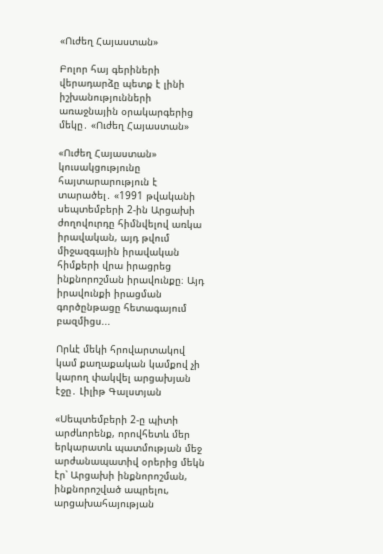«Ուժեղ Հայաստան»

Բոլոր հայ գերիների վերադարձը պետք է լինի իշխանությունների առաջնային օրակարգերից մեկը․ «Ուժեղ Հայաստան»

«Ուժեղ Հայաստան» կուսակցությունը հայտարարություն է տարածել․ «1991 թվականի սեպտեմբերի 2-ին Արցախի ժողովուրդը հիմնվելով առկա իրավական, այդ թվում միջազգային իրավական հիմքերի վրա իրացրեց ինքնորոշման իրավունքը։ Այդ իրավունքի իրացման գործընթացը հետագայում բազմիցս...

Որևէ մեկի հրովարտակով կամ քաղաքական կամքով չի կարող փակվել արցախյան էջը․ Լիլիթ Գալստյան

«Սեպտեմբերի 2-ը պիտի արժևորենք, որովհետև մեր երկարատև պատմության մեջ արժանապատիվ օրերից մեկն էր՝ Արցախի ինքնորոշման, ինքնորոշված ապրելու, արցախահայության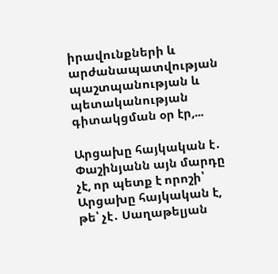իրավունքների և արժանապատվության պաշտպանության և պետականության գիտակցման օր էր,...

Արցախը հայկական է․ Փաշինյանն այն մարդը չէ, որ պետք է որոշի՝ Արցախը հայկական է, թե՝ չէ․ Սաղաթելյան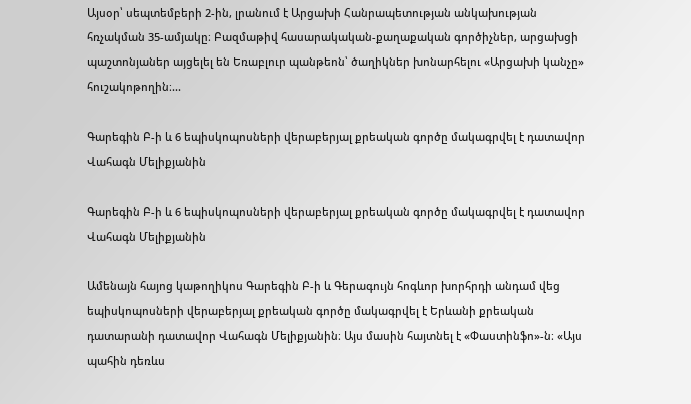Այսօր՝ սեպտեմբերի 2-ին, լրանում է Արցախի Հանրապետության անկախության հռչակման 35-ամյակը։ Բազմաթիվ հասարակական-քաղաքական գործիչներ, արցախցի պաշտոնյաներ այցելել են Եռաբլուր պանթեոն՝ ծաղիկներ խոնարհելու «Արցախի կանչը» հուշակոթողին։...

Գարեգին Բ-ի և 6 եպիսկոպոսների վերաբերյալ քրեական գործը մակագրվել է դատավոր Վահագն Մելիքյանին

Գարեգին Բ-ի և 6 եպիսկոպոսների վերաբերյալ քրեական գործը մակագրվել է դատավոր Վահագն Մելիքյանին

Ամենայն հայոց կաթողիկոս Գարեգին Բ-ի և Գերագույն հոգևոր խորհրդի անդամ վեց եպիսկոպոսների վերաբերյալ քրեական գործը մակագրվել է Երևանի քրեական դատարանի դատավոր Վահագն Մելիքյանին։ Այս մասին հայտնել է «Փաստինֆո»-ն։ «Այս պահին դեռևս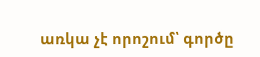առկա չէ որոշում՝ գործը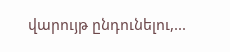վարույթ ընդունելու,...